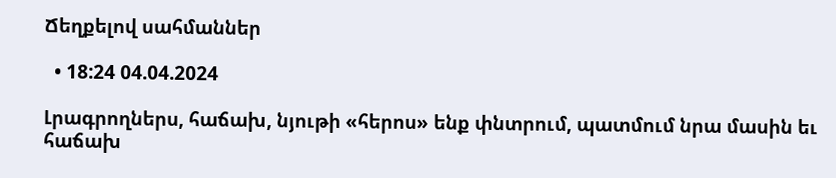Ճեղքելով սահմաններ

  • 18:24 04.04.2024

Լրագրողներս, հաճախ, նյութի «հերոս» ենք փնտրում, պատմում նրա մասին եւ հաճախ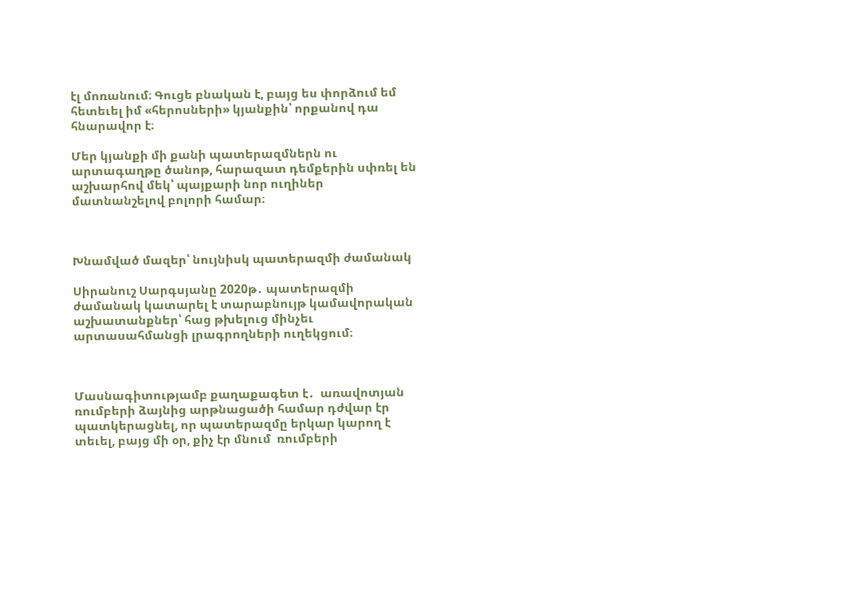էլ մոռանում։ Գուցե բնական է, բայց ես փորձում եմ հետեւել իմ «հերոսների» կյանքին՝ որքանով դա հնարավոր է։

Մեր կյանքի մի քանի պատերազմներն ու արտագաղթը ծանոթ, հարազատ դեմքերին սփռել են աշխարհով մեկ՝ պայքարի նոր ուղիներ մատնանշելով բոլորի համար։



Խնամված մազեր՝ նույնիսկ պատերազմի ժամանակ

Սիրանուշ Սարգսյանը 2020թ․ պատերազմի ժամանակ կատարել է տարաբնույթ կամավորական աշխատանքներ՝ հաց թխելուց մինչեւ արտասահմանցի լրագրողների ուղեկցում։



Մասնագիտությամբ քաղաքագետ է․  առավոտյան ռումբերի ձայնից արթնացածի համար դժվար էր պատկերացնել, որ պատերազմը երկար կարող է տեւել, բայց մի օր, քիչ էր մնում  ռումբերի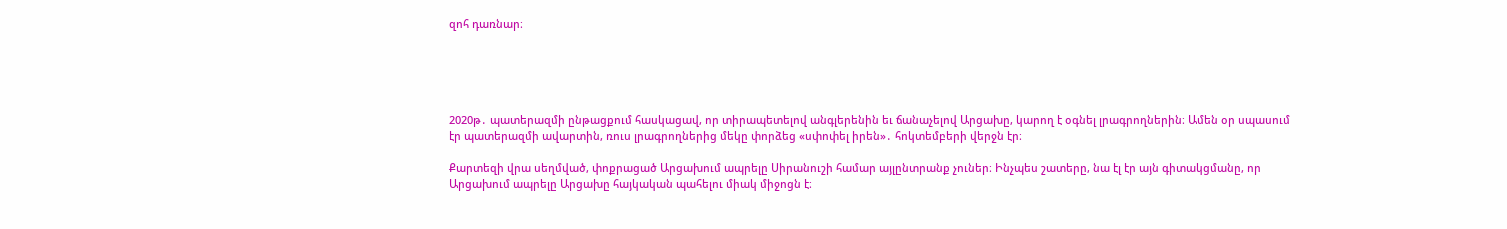զոհ դառնար։





2020թ․ պատերազմի ընթացքում հասկացավ, որ տիրապետելով անգլերենին եւ ճանաչելով Արցախը, կարող է օգնել լրագրողներին։ Ամեն օր սպասում էր պատերազմի ավարտին, ռուս լրագրողներից մեկը փորձեց «սփոփել իրեն»․ հոկտեմբերի վերջն էր։

Քարտեզի վրա սեղմված, փոքրացած Արցախում ապրելը Սիրանուշի համար այլընտրանք չուներ։ Ինչպես շատերը, նա էլ էր այն գիտակցմանը, որ Արցախում ապրելը Արցախը հայկական պահելու միակ միջոցն է։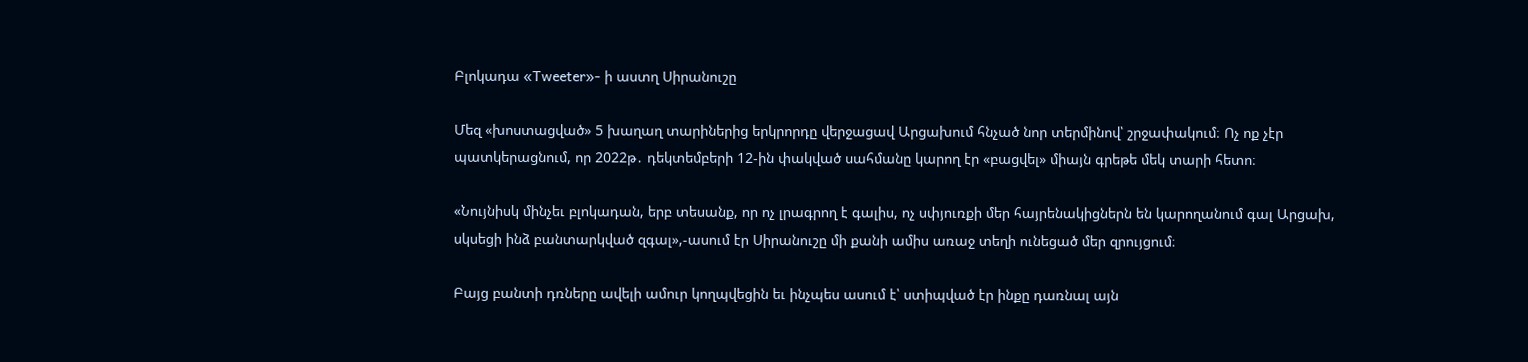Բլոկադա «Tweeter»- ի աստղ Սիրանուշը

Մեզ «խոստացված» 5 խաղաղ տարիներից երկրորդը վերջացավ Արցախում հնչած նոր տերմինով՝ շրջափակում։ Ոչ ոք չէր պատկերացնում, որ 2022թ․ դեկտեմբերի 12-ին փակված սահմանը կարող էր «բացվել» միայն գրեթե մեկ տարի հետո։

«Նույնիսկ մինչեւ բլոկադան, երբ տեսանք, որ ոչ լրագրող է գալիս, ոչ սփյուռքի մեր հայրենակիցներն են կարողանում գալ Արցախ, սկսեցի ինձ բանտարկված զգալ»,-ասում էր Սիրանուշը մի քանի ամիս առաջ տեղի ունեցած մեր զրույցում։

Բայց բանտի դռները ավելի ամուր կողպվեցին եւ ինչպես ասում է՝ ստիպված էր ինքը դառնալ այն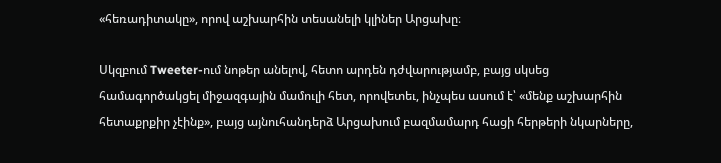«հեռադիտակը», որով աշխարհին տեսանելի կլիներ Արցախը։

Սկզբում Tweeter-ում նոթեր անելով, հետո արդեն դժվարությամբ, բայց սկսեց համագործակցել միջազգային մամուլի հետ, որովետեւ, ինչպես ասում է՝ «մենք աշխարհին հետաքրքիր չէինք», բայց այնուհանդերձ Արցախում բազմամարդ հացի հերթերի նկարները,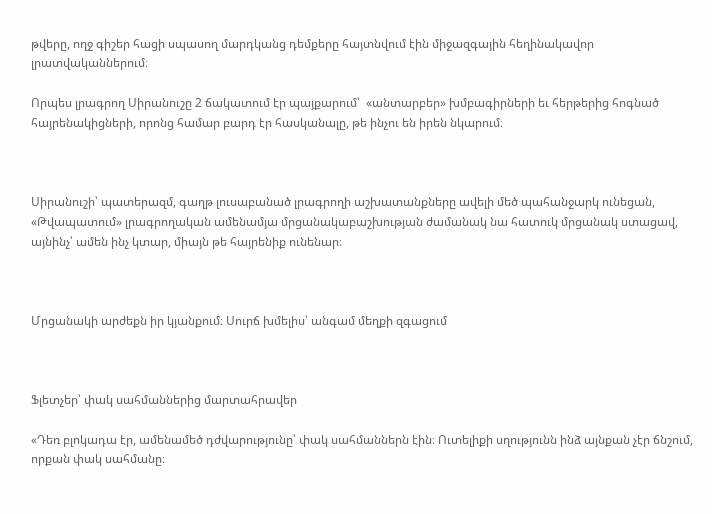թվերը, ողջ գիշեր հացի սպասող մարդկանց դեմքերը հայտնվում էին միջազգային հեղինակավոր  լրատվականներում։

Որպես լրագրող Սիրանուշը 2 ճակատում էր պայքարում՝  «անտարբեր» խմբագիրների եւ հերթերից հոգնած հայրենակիցների, որոնց համար բարդ էր հասկանալը, թե ինչու են իրեն նկարում։



Սիրանուշի՝ պատերազմ, գաղթ լուսաբանած լրագրողի աշխատանքները ավելի մեծ պահանջարկ ունեցան, «Թվապատում» լրագրողական ամենամյա մրցանակաբաշխության ժամանակ նա հատուկ մրցանակ ստացավ, այնինչ՝ ամեն ինչ կտար, միայն թե հայրենիք ունենար։



Մրցանակի արժեքն իր կյանքում։ Սուրճ խմելիս՝ անգամ մեղքի զգացում



Ֆլետչեր՝ փակ սահմաններից մարտահրավեր

«Դեռ բլոկադա էր, ամենամեծ դժվարությունը՝ փակ սահմաններն էին։ Ուտելիքի սղությունն ինձ այնքան չէր ճնշում, որքան փակ սահմանը։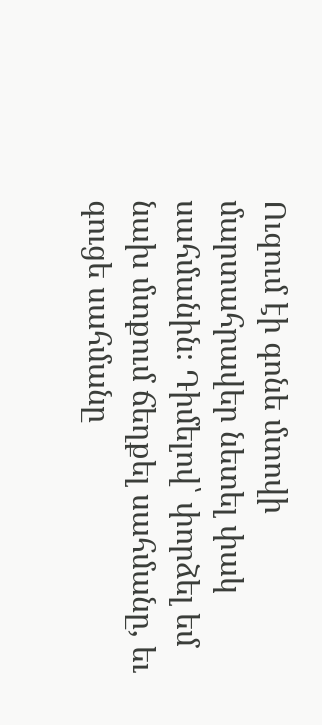Ուզում էի գոնե մտովի մարտահրավեր նետել փակ սահմանին։ Դիմելով՝ փորձել եմ նախ մտքում ճեղքել սահմանը, եւ գուցե սահմանը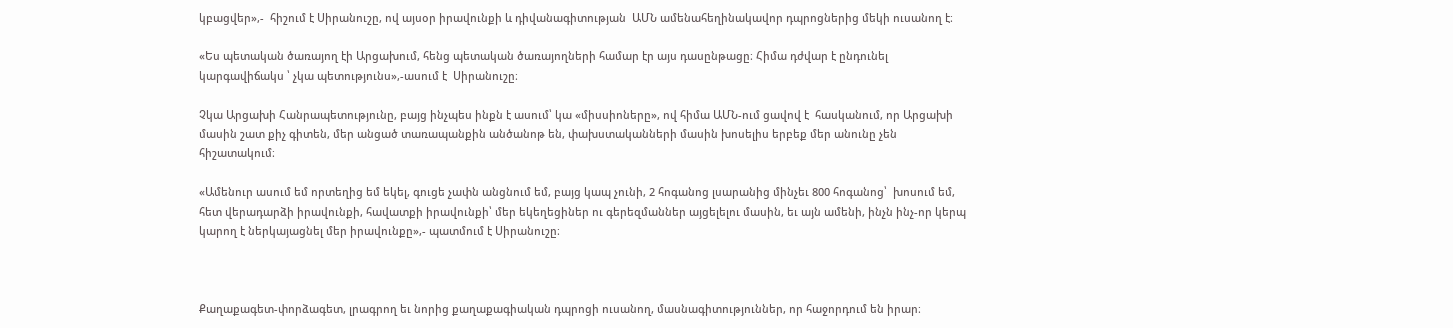կբացվեր»,-  հիշում է Սիրանուշը, ով այսօր իրավունքի և դիվանագիտության  ԱՄՆ ամենահեղինակավոր դպրոցներից մեկի ուսանող է։

«Ես պետական ծառայող էի Արցախում, հենց պետական ծառայողների համար էր այս դասընթացը։ Հիմա դժվար է ընդունել կարգավիճակս ՝ չկա պետությունս»,-ասում է  Սիրանուշը։

Չկա Արցախի Հանրապետությունը, բայց ինչպես ինքն է ասում՝ կա «միսսիոները», ով հիմա ԱՄՆ-ում ցավով է  հասկանում, որ Արցախի մասին շատ քիչ գիտեն, մեր անցած տառապանքին անծանոթ են, փախստականների մասին խոսելիս երբեք մեր անունը չեն հիշատակում։

«Ամենուր ասում եմ որտեղից եմ եկել, գուցե չափն անցնում եմ, բայց կապ չունի, 2 հոգանոց լսարանից մինչեւ 800 հոգանոց՝  խոսում եմ, հետ վերադարձի իրավունքի, հավատքի իրավունքի՝ մեր եկեղեցիներ ու գերեզմաններ այցելելու մասին, եւ այն ամենի, ինչն ինչ-որ կերպ կարող է ներկայացնել մեր իրավունքը»,- պատմում է Սիրանուշը։



Քաղաքագետ-փորձագետ, լրագրող եւ նորից քաղաքագիական դպրոցի ուսանող, մասնագիտություններ, որ հաջորդում են իրար։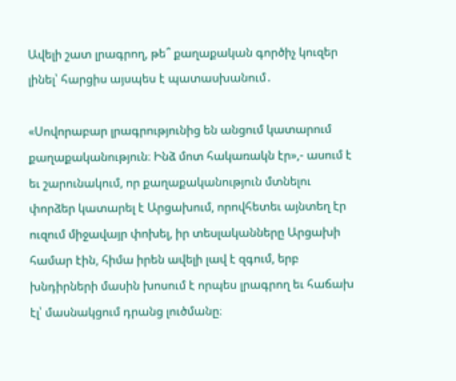Ավելի շատ լրագրող, թե՞ քաղաքական գործիչ կուզեր լինել՝ հարցիս այսպես է պատասխանում․

«Սովորաբար լրագրությունից են անցում կատարում քաղաքականություն։ Ինձ մոտ հակառակն էր»,- ասում է եւ շարունակում, որ քաղաքականություն մտնելու փորձեր կատարել է Արցախում, որովհետեւ այնտեղ էր ուզում միջավայր փոխել, իր տեսլականները Արցախի համար էին, հիմա իրեն ավելի լավ է զգում, երբ խնդիրների մասին խոսում է որպես լրագրող եւ հաճախ էլ՝ մասնակցում դրանց լուծմանը։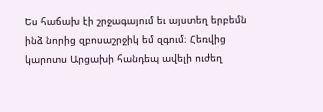Ես հաճախ էի շրջագայում եւ այստեղ երբեմն ինձ նորից զբոսաշրջիկ եմ զգում։ Հեռվից կարոտս Արցախի հանդեպ ավելի ուժեղ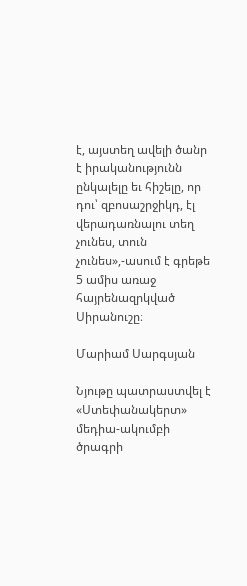է, այստեղ ավելի ծանր է իրականությունն ընկալելը եւ հիշելը, որ դու՝ զբոսաշրջիկդ, էլ վերադառնալու տեղ չունես, տուն չունես»,-ասում է գրեթե 5 ամիս առաջ հայրենազրկված Սիրանուշը։

Մարիամ Սարգսյան

Նյութը պատրաստվել է «Ստեփանակերտ» մեդիա-ակումբի ծրագրի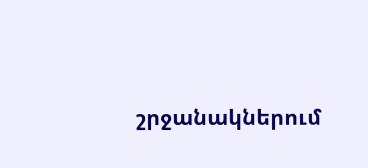շրջանակներում